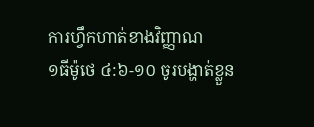ការហ្វឹកហាត់ខាងវិញ្ញាណ
១ធីម៉ូថេ ៤:៦-១០ ចូរបង្ហាត់ខ្លួន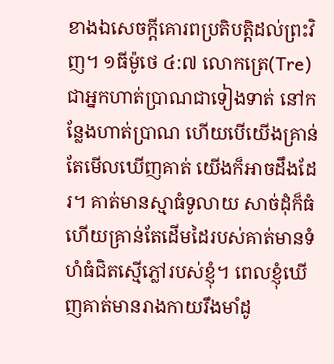ខាងឯសេចក្តីគោរពប្រតិបត្តិដល់ព្រះវិញ។ ១ធីម៉ូថេ ៤:៧ លោកត្រេ(Tre) ជាអ្នកហាត់ប្រាណជាទៀងទាត់ នៅកន្លែងហាត់ប្រាណ ហើយបើយើងគ្រាន់តែមើលឃើញគាត់ យើងក៏អាចដឹងដែរ។ គាត់មានស្មាធំទូលាយ សាច់ដុំក៏ធំ ហើយគ្រាន់តែដើមដៃរបស់គាត់មានទំហំធំជិតស្មើភ្លៅរបស់ខ្ញុំ។ ពេលខ្ញុំឃើញគាត់មានរាងកាយរឹងមាំដូ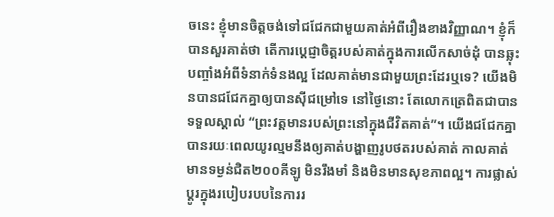ចនេះ ខ្ញុំមានចិត្តចង់ទៅជជែកជាមួយគាត់អំពីរឿងខាងវិញ្ញាណ។ ខ្ញុំក៏បានសួរគាត់ថា តើការប្ដេជ្ញាចិត្តរបស់គាត់ក្នុងការលើកសាច់ដុំ បានឆ្លុះបញ្ចាំងអំពីទំនាក់ទំនងល្អ ដែលគាត់មានជាមួយព្រះដែរឬទេ? យើងមិនបានជជែកគ្នាឲ្យបានស៊ីជម្រៅទេ នៅថ្ងៃនោះ តែលោកត្រេពិតជាបានទទួលស្គាល់ “ព្រះវត្តមានរបស់ព្រះនៅក្នុងជីវិតគាត់”។ យើងជជែកគ្នាបានរយៈពេលយូរល្មមនឹងឲ្យគាត់បង្ហាញរូបថតរបស់គាត់ កាលគាត់មានទម្ងន់ជិត២០០គីឡូ មិនរឹងមាំ និងមិនមានសុខភាពល្អ។ ការផ្លាស់ប្តូរក្នុងរបៀបរបបនៃការរ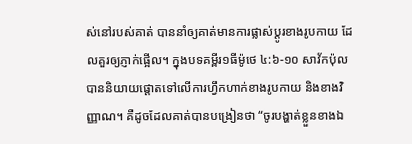ស់នៅរបស់គាត់ បាននាំឲ្យគាត់មានការផ្លាស់ប្តូរខាងរូបកាយ ដែលគួរឲ្យភ្ញាក់ផ្អើល។ ក្នុងបទគម្ពីរ១ធីម៉ូថេ ៤:៦-១០ សាវ័កប៉ុលបាននិយាយផ្ដោតទៅលើការហ្វឹកហាក់ខាងរូបកាយ និងខាងវិញ្ញាណ។ គឺដូចដែលគាត់បានបង្រៀនថា “ចូរបង្ហាត់ខ្លួនខាងឯ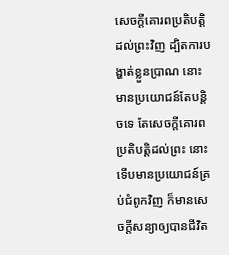សេចក្តីគោរពប្រតិបត្តិដល់ព្រះវិញ ដ្បិតការបង្ហាត់ខ្លួនប្រាណ នោះមានប្រយោជន៍តែបន្តិចទេ តែសេចក្តីគោរពប្រតិបត្តិដល់ព្រះ នោះទើបមានប្រយោជន៍គ្រប់ជំពូកវិញ ក៏មានសេចក្តីសន្យាឲ្យបានជីវិត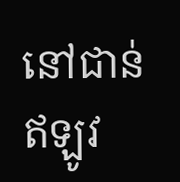នៅជាន់ឥឡូវ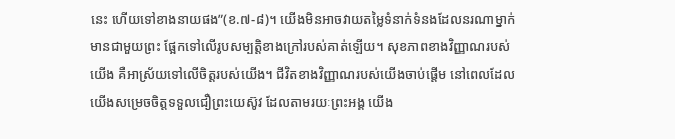នេះ ហើយទៅខាងនាយផង”(ខ.៧-៨)។ យើងមិនអាចវាយតម្លៃទំនាក់ទំនងដែលនរណាម្នាក់មានជាមួយព្រះ ផ្អែកទៅលើរូបសម្បត្តិខាងក្រៅរបស់គាត់ឡើយ។ សុខភាពខាងវិញ្ញាណរបស់យើង គឺអាស្រ័យទៅលើចិត្តរបស់យើង។ ជីវិតខាងវិញ្ញាណរបស់យើងចាប់ផ្តើម នៅពេលដែលយើងសម្រេចចិត្តទទួលជឿព្រះយេស៊ូវ ដែលតាមរយៈព្រះអង្គ យើង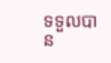ទទួលបាន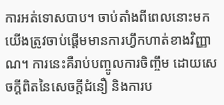ការអត់ទោសបាប។ ចាប់តាំងពីពេលនោះមក យើងត្រូវចាប់ផ្តើមមានការហ្វឹកហាត់ខាងវិញ្ញាណ។ ការនេះគឺរាប់បញ្ចូលការចិញ្ចឹម ដោយសេចក្តីពិតនៃសេចក្តីជំនឿ និងការប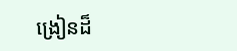ង្រៀនដ៏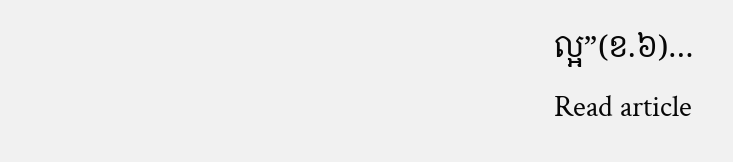ល្អ”(ខ.៦)…
Read article